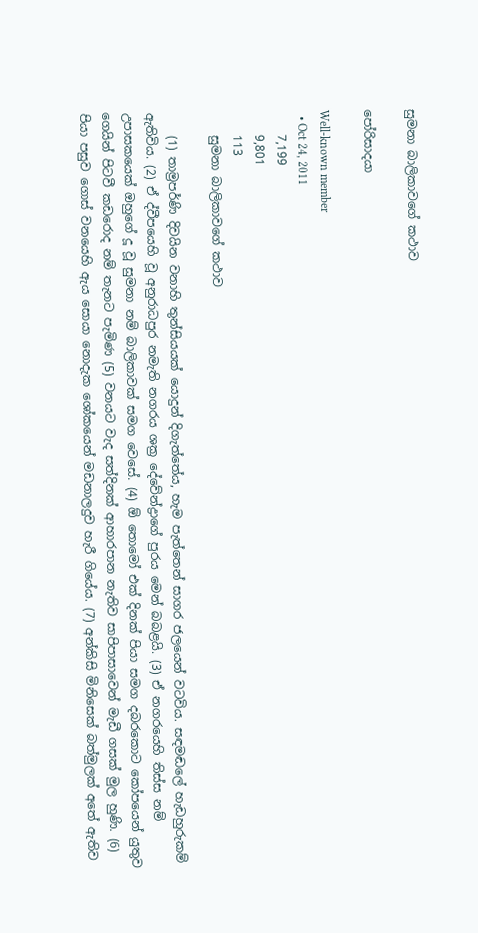සුමනා බාලිකාවගේ කථාව

පෝරිසාදයා

Well-known member
  • Oct 24, 2011
    7,199
    9,801
    113
    සුමනා බාලිකාවගේ කථාව

    (1) තාම්‍ර‍පර්ණි දිවයින වනාහි තුන්සියයක් යොදුන් දිගැත්තේය, හැම පැත්තෙන් සාගර ජලයෙන් වටවිය. සඳමඬලේ හැඩහුරුකම් ඇතිවිය. (2) ඒ ද්වීපයෙහි වූ අනුරාධපුර නමැති නගරය ශක්‍ර‍ දේවේන්ද්‍ර‍ාගේ පුරය මෙන් බබළයි. (3) ඒ නගරයෙහි තිස්ස නම් උපාසකයෙක් ඔහුගේ දූ වූ සුමනා නම් බාලිකාවක් සමග වෙසේ. (4) ඕ තොමෝ එක් දිනක් පියා සමග දබරකොට කෝපයෙන් යුතුව ගෙයින් පිටවී කඩරොද නම් තැනට පැමිණ (5) වනයට වැද සත්දිනක් ආහාරපාන නැතිව සාපිපාසාවෙන් මැඩී ගසක් මුල හුණි. (6) පියා පසුව ගොස් වනයෙහි ඇය සොයා නොදැක ශෝකයෙන් මඩනාලදුව හැරී ගියේය. (7) අන්කිසි මිනිසෙක් බත්මුලක් අතේ ඇතිව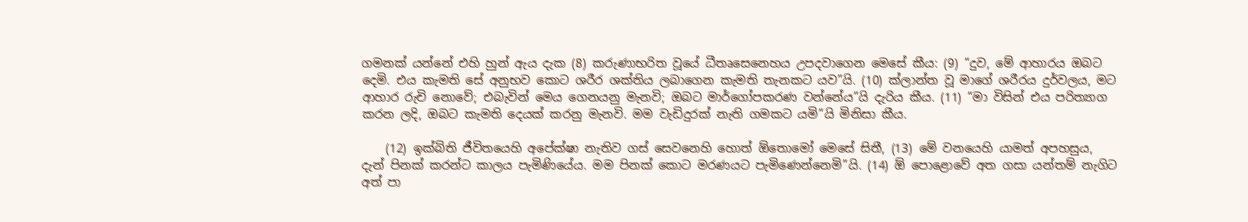ගමනක් යන්නේ එහි හුන් ඇය දැක (8) කරුණාභරිත වූයේ ධීතෘසෙනෙහය උපදවාගෙන මෙසේ කීය: (9) “දුව, මේ ආහාරය ඔබට දෙමි. එය කැමති සේ අනුභව කොට ශරීර ශක්තිය ලබාගෙන කැමති තැනකට යව”යි. (10) ක්ලාන්ත වූ මාගේ ශරීරය දුර්වලය, මට ආහාර රුචි නොවේ; එබැවින් මෙය ගෙනයනු මැනවි; ඔබට මාර්ගෝපකරණ වන්නේය”යි දැරිය කීය. (11) “මා විසින් එය පරිත්‍යාග කරන ලදි, ඔබට කැමති දෙයක් කරනු මැනවි. මම වැඩිදුරක් නැති ගමකට යමි”යි මිනිසා කීය.

    (12) ඉක්බිති ජීවිතයෙහි අපේක්ෂා නැතිව ගස් සෙවනෙහි හොත් ඕතොමෝ මෙසේ සිතී, (13) මේ වනයෙහි යාමත් අපහසුය, දැන් පිනක් කරන්ට කාලය පැමිණියේය. මම පිනක් කොට මරණයට පැමිණෙන්නෙමි”යි. (14) ඕ පොළොවේ අත ගසා යන්තම් නැගිට අත් පා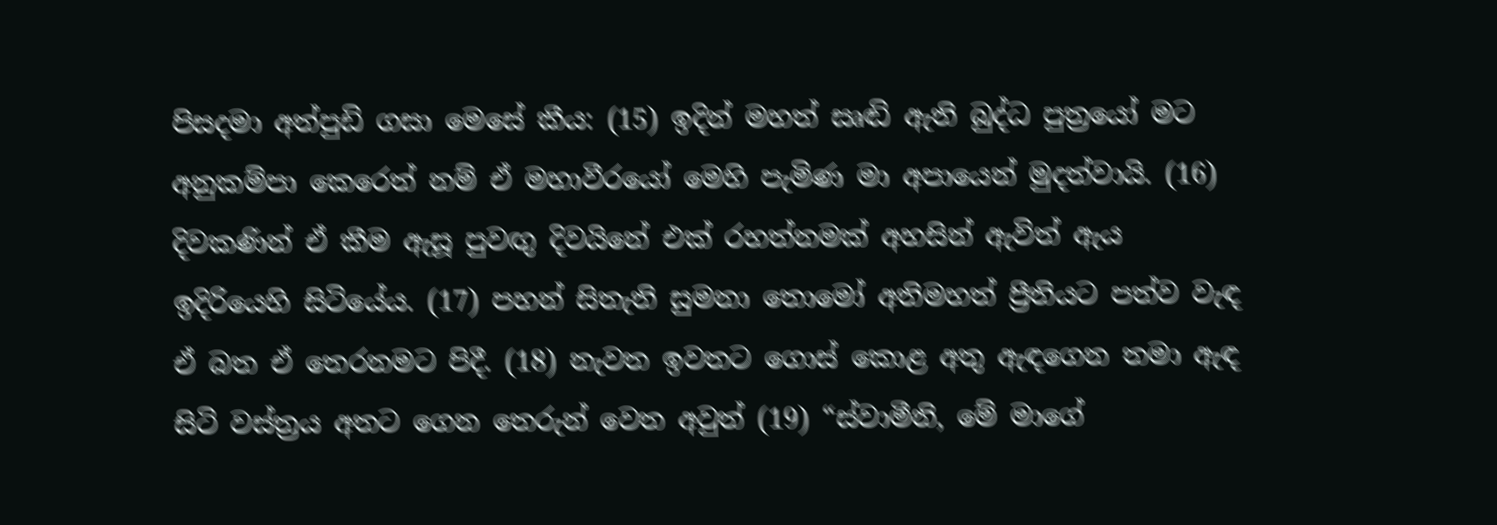පිසදමා අත්පුඩි ගසා මෙසේ කීය: (15) ඉදින් මහත් සෘඬි ඇති බුද්ධ පුත්‍රයෝ මට අනුකම්පා කෙරෙත් නම් ඒ මහාවීරයෝ මෙහි පැමිණ මා අපායෙන් මුදත්වායි. (16) දිවකණින් ඒ කීම ඇසූ පුවඟු දිවයිනේ එක් රහත්නමක් අහසින් ඇවිත් ඇය ඉදිරියෙහි සිටියේය. (17) පහන් සිතැති සුමනා තොමෝ අතිමහත් ප්‍රීතියට පත්ව වැඳ ඒ බත ඒ තෙරනමට පිදී. (18) නැවත ඉවතට ගොස් කොළ අතු ඇඳගෙන තමා ඇඳ සිටි වස්ත්‍ර‍ය අතට ගෙන තෙරුන් වෙත අවුත් (19) “ස්වාමීනි, මේ මාගේ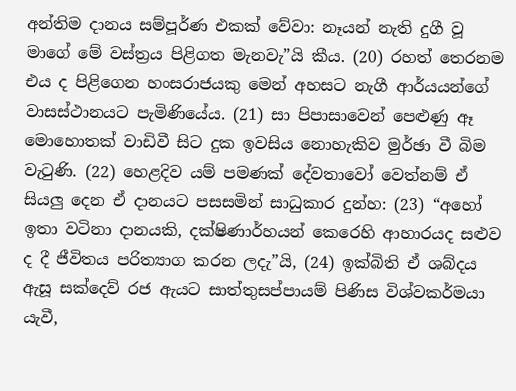අන්තිම දානය සම්පූර්ණ එකක් වේවා: නෑයන් නැති දුගී වූ මාගේ මේ වස්ත්‍ර‍ය පිළිගත මැනවැ”යි කීය. (20) රහත් තෙරනම එය ද පිළිගෙන හංසරාජයකු මෙන් අහසට නැගී ආර්යයන්ගේ වාසස්ථානයට පැමිණියේය. (21) සා පිපාසාවෙන් පෙළුණු ඈ මොහොතක් වාඩිවී සිට දුක ඉවසිය නොහැකිව මුර්ඡා වී බිම වැටුණි. (22) හෙළදිව යම් පමණක් දේවතාවෝ වෙත්නම් ඒ සියලු දෙන ඒ දානයට පසසමින් සාධුකාර දුන්හ: (23) “අහෝ ඉතා වටිනා දානයකි, දක්ෂිණාර්හයන් කෙරෙහි ආහාරයද සළුව ද දී ජීවිතය පරිත්‍යාග කරන ලදැ”යි, (24) ඉක්බිති ඒ ශබ්දය ඇසූ සක්දෙව් රජ ඇයට සාත්තුසප්පායම් පිණිස විශ්වකර්මයා යැවී,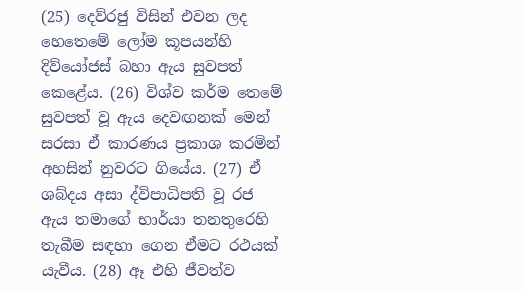(25) දෙව්රජු විසින් එවන ලද හෙතෙමේ ලෝම කූපයන්හි දිව්යෝජස් බහා ඇය සුවපත් කෙළේය. (26) විශ්ව කර්ම තෙමේ සුවපත් වූ ඇය දෙවඟනක් මෙන් සරසා ඒ කාරණය ප්‍ර‍කාශ කරමින් අහසින් නුවරට ගියේය. (27) ඒ ශබ්දය අසා ද්විපාධිපති වූ රජ ඇය තමාගේ භාර්යා තනතුරෙහි තැබීම සඳහා ගෙන ඒමට රථයක් යැවීය. (28) ඈ එහි ජීවත්ව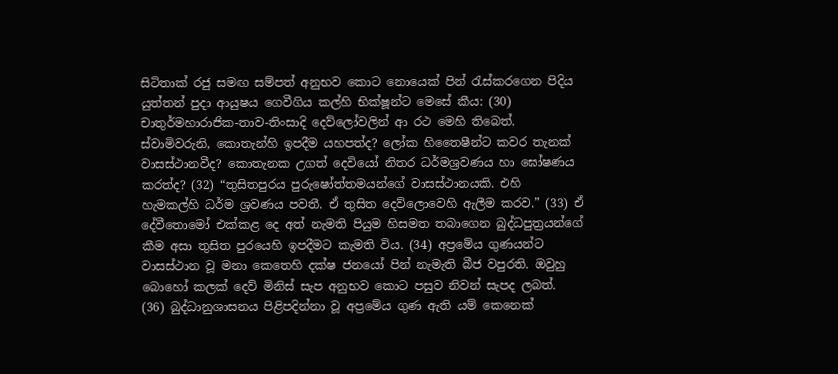සිටිතාක් රජු සමඟ සම්පත් අනුභව කොට නොයෙක් පින් රැස්කරගෙන පිදිය යුත්තන් පුදා ආයුෂය ගෙවීගිය කල්හි භික්ෂූන්ට මෙසේ කීය: (30) චාතුර්මහාරාජික-තාව-තිංසාදි දෙව්ලෝවලින් ආ රථ මෙහි තිබෙත්. ස්වාමිවරුනි, කොතැන්හි ඉපදීම යහපත්ද? ලෝක හිතෛෂීන්ට කවර තැනක් වාසස්ථානවීද? කොතැනක උගත් දෙවියෝ නිතර ධර්මශ්‍ර‍වණය හා ඝෝෂණය කරත්ද? (32) “තුසිතපුරය පුරුෂෝත්තමයන්ගේ වාසස්ථානයකි. එහි හැමකල්හි ධර්ම ශ්‍ර‍වණය පවතී. ඒ තුසිත දෙව්ලොවෙහි ඇලීම කරව.” (33) ඒ දේවීතොමෝ එක්කළ දෙ අත් නැමති පියුම හිසමත තබාගෙන බුද්ධපුත්‍ර‍යන්ගේ කීම අසා තුසිත පුරයෙහි ඉපදීමට කැමති විය. (34) අප්‍රමේය ගුණයන්ට වාසස්ථාන වූ මනා කෙතෙහි දක්ෂ ජනයෝ පින් නැමැති බීජ වපුරති. ඔවුහු බොහෝ කලක් දෙව් මිනිස් සැප අනුභව කොට පසුව නිවන් සැපද ලබත්. (36) බුද්ධානුශාසනය පිළිපදින්නා වූ අප්‍රමේය ගුණ ඇති යම් කෙනෙක්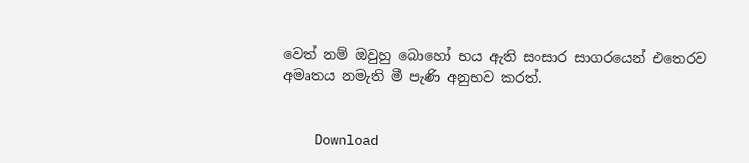වෙත් නම් ඔවුහු බොහෝ භය ඇති සංසාර සාගරයෙන් එතෙරව අමෘතය නමැති මී පැණි අනුභව කරත්.


    Download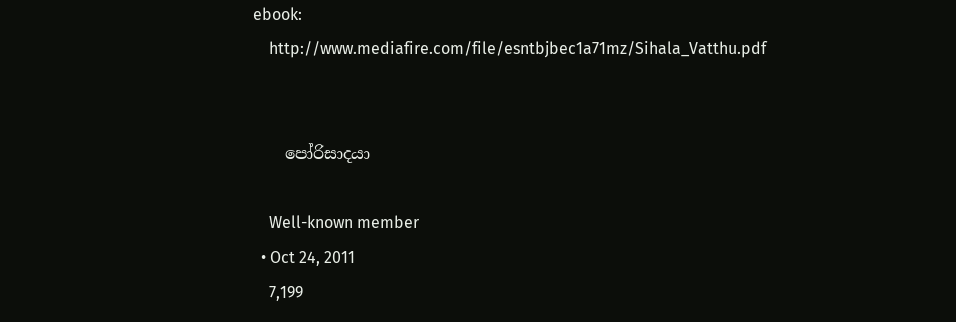ebook:
    http://www.mediafire.com/file/esntbjbec1a71mz/Sihala_Vatthu.pdf


    පෝරිසාදයා

    Well-known member
  • Oct 24, 2011
    7,199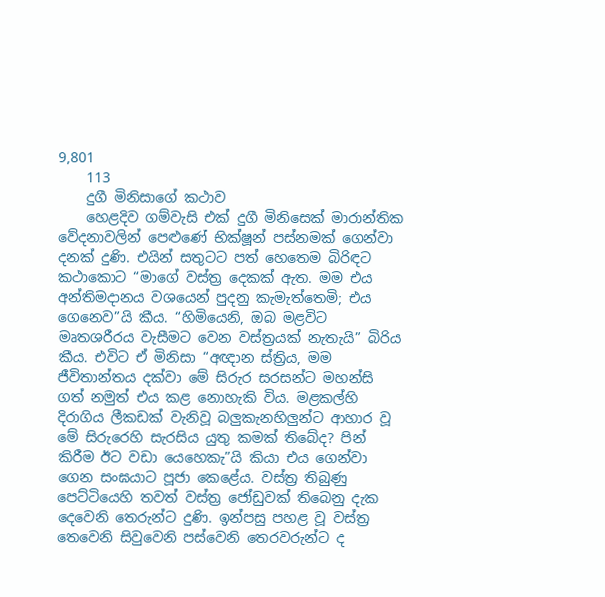9,801
    113
    දුගී මිනිසාගේ කථාව
    හෙළදිව ගම්වැසි එක් දුගී මිනිසෙක් මාරාන්තික වේදනාවලින් පෙළුණේ භික්ෂූන් පස්නමක් ගෙන්වා දනක් දුණි. එයින් සතුටට පත් හෙතෙම බිරිඳට කථාකොට “මාගේ වස්ත්‍ර‍ දෙකක් ඇත. මම එය අන්තිමදානය වශයෙන් පුදනු කැමැත්තෙමි; එය ගෙනෙව”යි කීය. “හිමියෙනි, ඔබ මළවිට මෘතශරීරය වැසීමට වෙන වස්ත්‍ර‍යක් නැතැයි” බිරිය කීය. එවිට ඒ මිනිසා “අඥාන ස්ත්‍රිය, මම ජීවිතාන්තය දක්වා මේ සිරුර සරසන්ට මහන්සි ගත් නමුත් එය කළ නොහැකි විය. මළකල්හි දිරාගිය ලීකඩක් වැනිවූ බලුකැනහිලුන්ට ආහාර වූ මේ සිරුරෙහි සැරසිය යුතු කමක් තිබේද? පින් කිරීම ඊට වඩා යෙහෙකැ”යි කියා එය ගෙන්වා ගෙන සංඝයාට පූජා කෙළේය. වස්ත්‍ර‍ තිබුණු පෙට්ටියෙහි තවත් වස්ත්‍ර‍ ජෝඩුවක් තිබෙනු දැක දෙවෙනි තෙරුන්ට දුණි. ඉන්පසු පහළ වූ වස්ත්‍ර‍ තෙවෙනි සිවුවෙනි පස්වෙනි තෙරවරුන්ට ද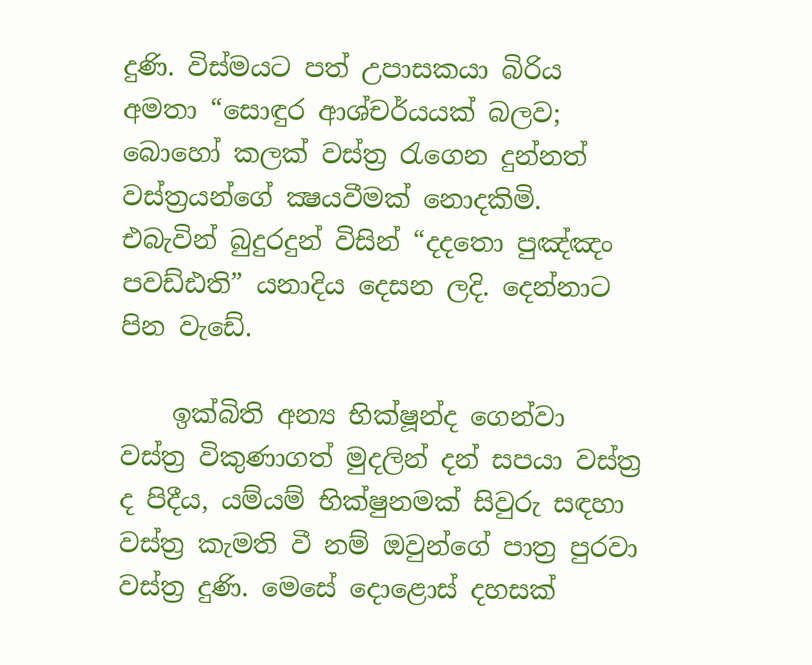දුණි. විස්මයට පත් උපාසකයා බිරිය අමතා “සොඳුර ආශ්චර්යයක් බලව; බොහෝ කලක් වස්ත්‍ර‍ රැගෙන දුන්නත් වස්ත්‍ර‍යන්ගේ ක්‍ෂයවීමක් නොදකිමි. එබැවින් බුදුරදුන් විසින් “දදතො පුඤ්ඤං පවඩ්ඪති” යනාදිය දෙසන ලදි. දෙන්නාට පින වැඩේ.

    ඉක්බිති අන්‍ය භික්ෂූන්ද ගෙන්වා වස්ත්‍ර‍ විකුණාගත් මුදලින් දන් සපයා වස්ත්‍ර‍ ද පිදීය, යම්යම් භික්ෂුනමක් සිවුරු සඳහා වස්ත්‍ර‍ කැමති වී නම් ඔවුන්ගේ පාත්‍ර‍ පුරවා වස්ත්‍ර‍ දුණි. මෙසේ දොළොස් දහසක්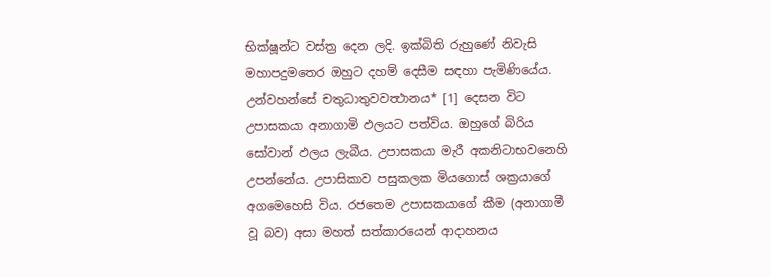භික්ෂූන්ට වස්ත්‍ර‍ දෙන ලදි. ඉක්බිති රුහුණේ නිවැසි මහාපදුමතෙර ඔහුට දහම් දෙසීම සඳහා පැමිණියේය. උන්වහන්සේ චතුධාතුවවත්‍ථානය* [1] දෙසන විට උපාසකයා අනාගාමි ඵලයට පත්විය. ඔහුගේ බිරිය සෝවාන් ඵලය ලැබීය. උපාසකයා මැරී අකනිටාභවනෙහි උපන්නේය. උපාසිකාව පසුකලක මියගොස් ශක්‍ර‍යාගේ අගමෙහෙසි විය. රජතෙම උපාසකයාගේ කීම (අනාගාමී වූ බව) අසා මහත් සත්කාරයෙන් ආදාහනය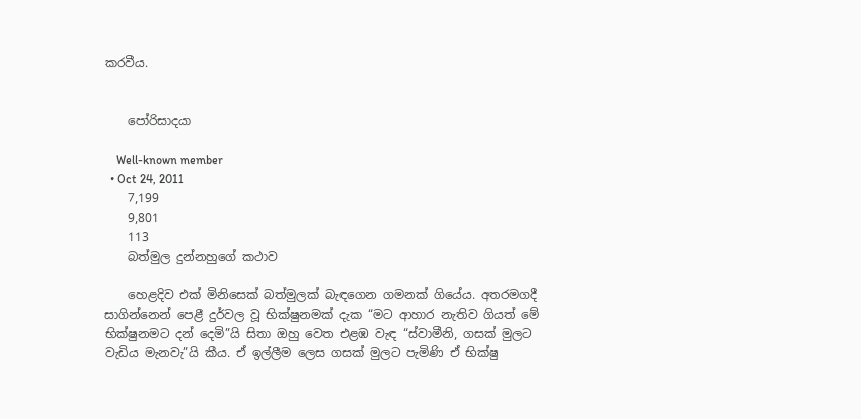කරවීය.


    පෝරිසාදයා

    Well-known member
  • Oct 24, 2011
    7,199
    9,801
    113
    බත්මුල දුන්නහුගේ කථාව

    හෙළදිව එක් මිනිසෙක් බත්මුලක් බැඳගෙන ගමනක් ගියේය. අතරමගදී සාගින්නෙන් පෙළී දුර්වල වූ භික්ෂුනමක් දැක “මට ආහාර නැතිව ගියත් මේ භික්ෂුනමට දන් දෙමි”යි සිතා ඔහු වෙත එළඹ වැඳ “ස්වාමීනි, ගසක් මුලට වැඩිය මැනවැ”යි කීය. ඒ ඉල්ලීම ලෙස ගසක් මුලට පැමිණි ඒ භික්ෂු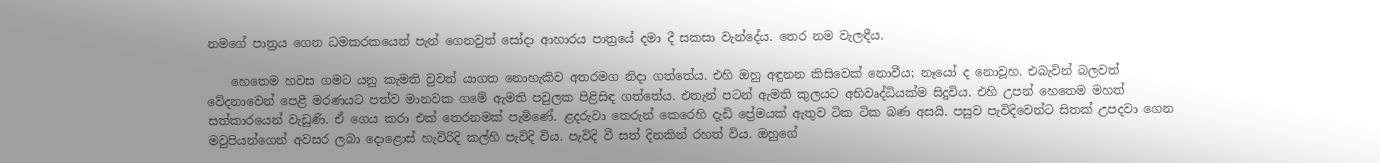නමගේ පාත්‍ර‍ය ගෙන ධමකරකයෙන් පැන් ගෙනවුත් සෝදා ආහාරය පාත්‍රයේ දමා දී සකසා වැන්දේය. තෙර නම වැලඳීය.

    හෙතෙම හවස ගමට යනු කැමති වුවත් යාගත නොහැකිව අතරමග නිදා ගත්තේය. එහි ඔහු අඳුනන කිසිවෙක් නොවීය; නෑයෝ ද නොවූහ. එබැවින් බලවත් වේදනාවෙන් පෙළී මරණයට පත්ව මානවක ගමේ ඇමති පවුලක පිළිසිඳ ගත්තේය. එතැන් පටන් ඇමති කුලයට අභිවෘද්ධියක්ම සිදුවිය. එහි උපන් හෙතෙම මහත් සත්කාරයෙන් වැඩුණි. ඒ ගෙය කරා එක් තෙරනමක් පැමිණේ. ළදරුවා තෙරුන් කෙරෙහි දැඩි ප්‍රේමයක් ඇතුව ටික ටික බණ අසයි. පසුව පැවිදිවෙන්ට සිතක් උපදවා ගෙන මවුපියන්ගෙන් අවසර ලබා දොළොස් හැවිරිදි කල්හි පැවිදි විය. පැවිදි වී සත් දිනකින් රහත් විය. ඔහුගේ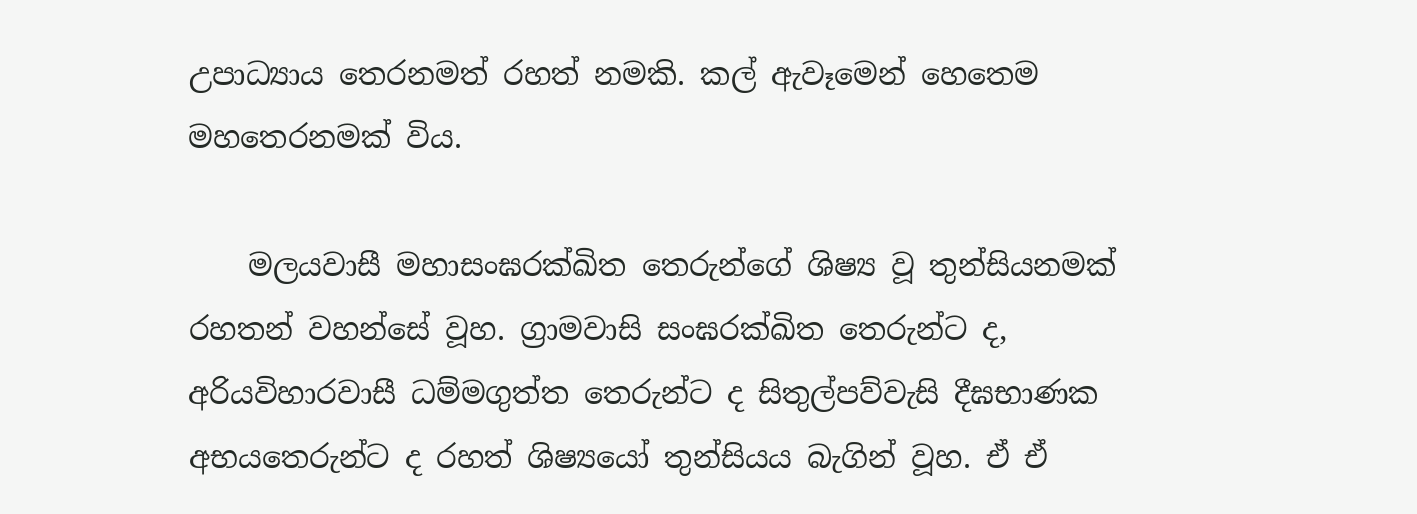උපාධ්‍යාය තෙරනමත් රහත් නමකි. කල් ඇවෑමෙන් හෙතෙම මහතෙරනමක් විය.

    මලයවාසී මහාසංඝරක්ඛිත තෙරුන්ගේ ශිෂ්‍ය වූ තුන්සියනමක් රහතන් වහන්සේ වූහ. ග්‍රාමවාසි සංඝරක්ඛිත තෙරුන්ට ද, අරියවිහාරවාසී ධම්මගුත්ත තෙරුන්ට ද සිතුල්පව්වැසි දීඝභාණක අභයතෙරුන්ට ද රහත් ශිෂ්‍යයෝ තුන්සියය බැගින් වූහ. ඒ ඒ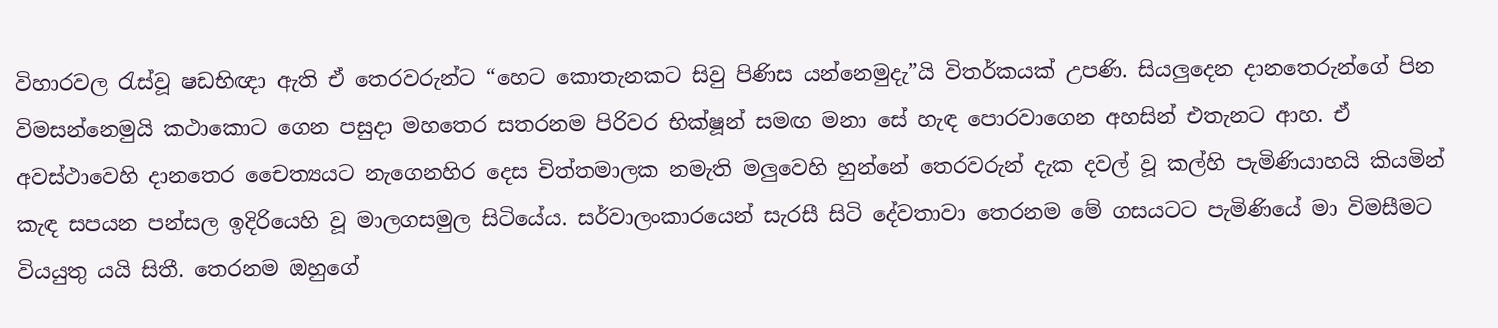විහාරවල රැස්වූ ෂඩභිඥා ඇති ඒ තෙරවරුන්ට “හෙට කොතැනකට සිවු පිණිස යන්නෙමුදැ”යි විතර්කයක් උපණි. සියලුදෙන දානතෙරුන්ගේ පින විමසන්නෙමුයි කථාකොට ගෙන පසුදා මහතෙර සතරනම පිරිවර භික්ෂූන් සමඟ මනා සේ හැඳ පොරවාගෙන අහසින් එතැනට ආහ. ඒ අවස්ථාවෙහි දානතෙර චෛත්‍යයට නැගෙනහිර දෙස චිත්තමාලක නමැති මලුවෙහි හුන්නේ තෙරවරුන් දැක දවල් වූ කල්හි පැමිණියාහයි කියමින් කැඳ සපයන පන්සල ඉදිරියෙහි වූ මාලගසමුල සිටියේය. සර්වාලංකාරයෙන් සැරසී සිටි දේවතාවා තෙරනම මේ ගසයටට පැමිණියේ මා විමසීමට වියයුතු යයි සිතී. තෙරනම ඔහුගේ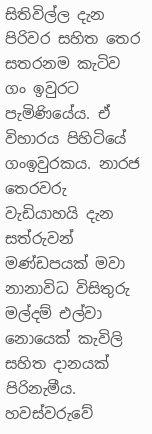සිතිවිල්ල දැන පිරිවර සහිත තෙර සතරනම කැටිව ගං ඉවුරට පැමිණියේය. ඒ විහාරය පිහිටියේ ගංඉවුරකය. නාරජ තෙරවරු වැඩියාහයි දැන සත්රුවන් මණ්ඩපයක් මවා නානාවිධ විසිතුරු මල්දම් එල්වා නොයෙක් කැවිලි සහිත දානයක් පිරිනැමීය. හවස්වරුවේ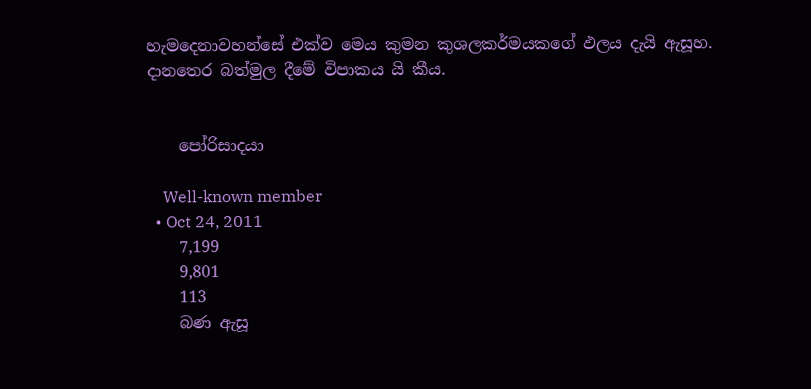හැමදෙනාවහන්සේ එක්ව මෙය කුමන කුශලකර්මයකගේ ඵලය දැයි ඇසූහ. දානතෙර බත්මුල දීමේ විපාකය යි කීය.


    පෝරිසාදයා

    Well-known member
  • Oct 24, 2011
    7,199
    9,801
    113
    බණ ඇසූ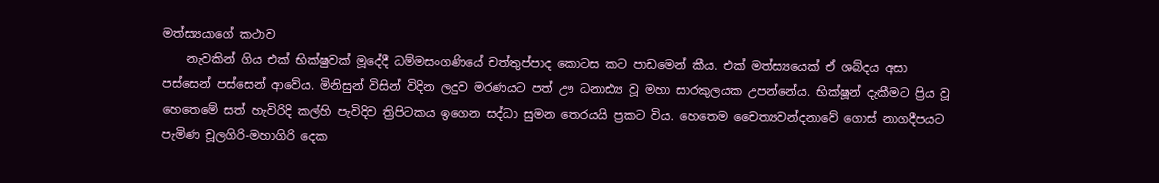මත්ස්‍යයාගේ කථාව
    නැවකින් ගිය එක් භික්ෂුවක් මූදේදී ධම්මසංගණියේ චත්තුප්පාද කොටස කට පාඩමෙන් කීය. එක් මත්ස්‍යයෙක් ඒ ශබ්දය අසා පස්සෙන් පස්සෙන් ආවේය. මිනිසුන් විසින් විදින ලදුව මරණයට පත් ඌ ධනාඪ්‍ය වූ මහා සාරකුලයක උපන්නේය. භික්ෂූන් දැකීමට ප්‍රිය වූ හෙතෙමේ සත් හැවිරිදි කල්හි පැවිදිව ත්‍රිපිටකය ඉගෙන සද්ධා සුමන තෙරයයි ප්‍ර‍කට විය. හෙතෙම චෛත්‍යවන්දනාවේ ගොස් නාගදීපයට පැමිණ චූලගිරි-මහාගිරි දෙක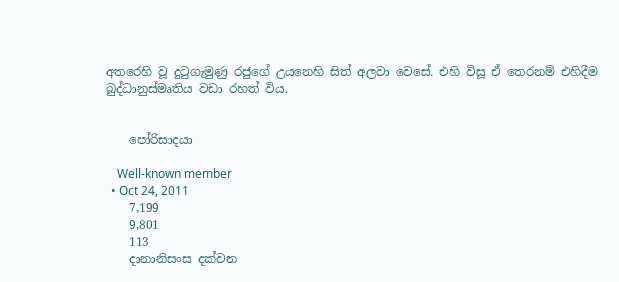අතරෙහි වූ දුටුගැමුණු රජුගේ උයනෙහි සිත් අලවා වෙසේ. එහි විසූ ඒ තෙරනම් එහිදීම බුද්ධානුස්මෘතිය වඩා රහත් විය.


    පෝරිසාදයා

    Well-known member
  • Oct 24, 2011
    7,199
    9,801
    113
    දානානිසංස දක්වන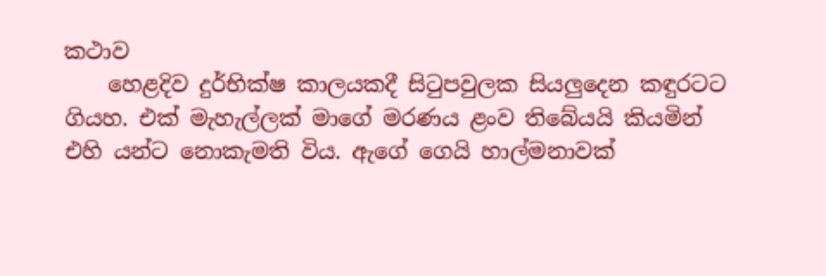කථාව
    හෙළදිව දුර්භික්ෂ කාලයකදී සිටුපවුලක සියලුදෙන කඳුරටට ගියහ. එක් මැහැල්ලක් මාගේ මරණය ළංව තිබේයයි කියමින් එහි යන්ට නොකැමති විය. ඇගේ ගෙයි හාල්මනාවක්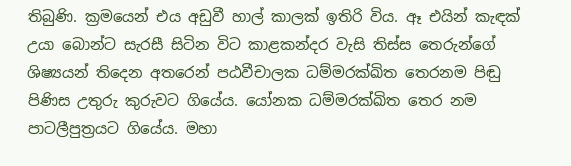තිබුණි. ක්‍ර‍මයෙන් එය අඩුවී හාල් කාලක් ඉතිරි විය. ඈ එයින් කැඳක් උයා බොන්ට සැරසී සිටින විට කාළකන්දර වැසි තිස්ස තෙරුන්ගේ ශිෂ්‍යයන් තිදෙන අතරෙන් පඨවීචාලක ධම්මරක්ඛිත තෙරනම පිඬු පිණිස උතුරු කුරුවට ගියේය. යෝනක ධම්මරක්ඛිත තෙර නම පාටලීපුත්‍ර‍යට ගියේය. මහා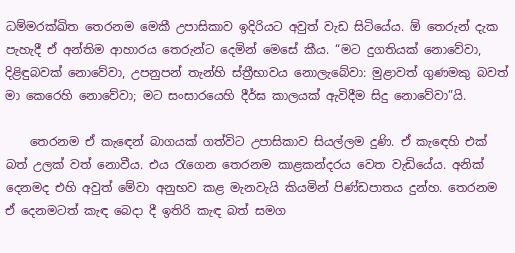ධම්මරක්ඛිත තෙරනම මෙකී උපාසිකාව ඉදිරියට අවුත් වැඩ සිටියේය. ඕ තෙරුන් දැක පැහැදී ඒ අන්තිම ආහාරය තෙරුන්ට දෙමින් මෙසේ කීය. “මට දුගතියක් නොවේවා, දිළිඳුබවක් නොවේවා, උපනුපන් තැන්හි ස්ත්‍රීභාවය නොලැබේවා: මුළාවත් ගුණමකු බවත් මා කෙරෙහි නොවේවා; මට සංසාරයෙහි දීර්ඝ කාලයක් ඇවිදීම සිදු නොවේවා”යි.

    තෙරනම ඒ කැඳෙන් බාගයක් ගත්විට උපාසිකාව සියල්ලම දුණි. ඒ කැඳෙහි එක් බත් උලක් වත් නොවීය. එය රැගෙන තෙරනම කාළකන්දරය වෙත වැඩියේය. අනික් දෙනමද එහි අවුත් මේවා අනුභව කළ මැනවැයි කියමින් පිණ්ඩපාතය දුන්හ. තෙරනම ඒ දෙනමටත් කැඳ බෙදා දී ඉතිරි කැඳ බත් සමග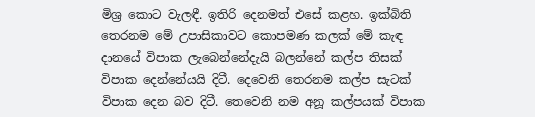මිශ්‍ර‍ කොට වැලඳී. ඉතිරි දෙනමත් එසේ කළහ. ඉක්බිති තෙරනම මේ උපාසිකාවට කොපමණ කලක් මේ කැඳ දානයේ විපාක ලැබෙන්නේදැයි බලන්නේ කල්ප තිසක් විපාක දෙන්නේයයි දිටී. දෙවෙනි තෙරනම කල්ප සැටක් විපාක දෙන බව දිටී. තෙවෙනි නම අනූ කල්පයක් විපාක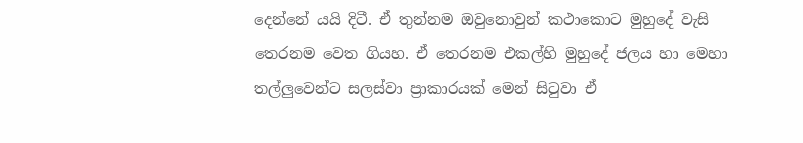දෙන්නේ යයි දිටී. ඒ තුන්නම ඔවුනොවුන් කථාකොට මුහුදේ වැසි තෙරනම වෙත ගියහ. ඒ තෙරනම එකල්හි මුහුදේ ජලය හා මෙහා තල්ලුවෙන්ට සලස්වා ප්‍රාකාරයක් මෙන් සිටුවා ඒ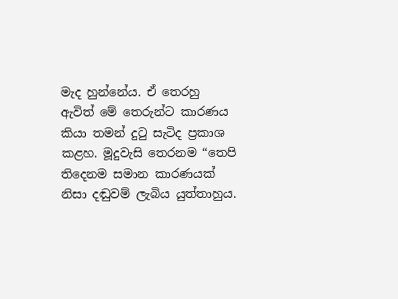මැද හුන්නේය. ඒ තෙරහු ඇවිත් මේ තෙරුන්ට කාරණය කියා තමන් දුටු සැටිද ප්‍ර‍කාශ කළහ. මූදුවැසි තෙරනම “තෙපි තිදෙනම සමාන කාරණයක් නිසා දඬුවම් ලැබිය යුත්තාහුය.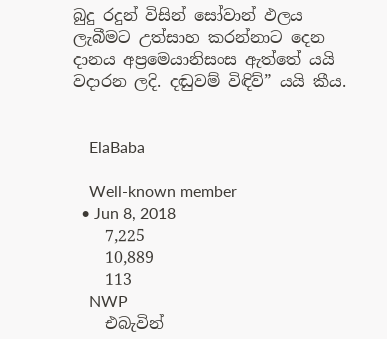බුදු රදුන් විසින් සෝවාන් ඵලය ලැබීමට උත්සාහ කරන්නාට දෙන දානය අප්‍රමෙයානිසංස ඇත්තේ යයි වදාරන ලදි. දඬුවම් විඳිව්” යයි කීය.


    ElaBaba

    Well-known member
  • Jun 8, 2018
    7,225
    10,889
    113
    NWP
    එබැවින්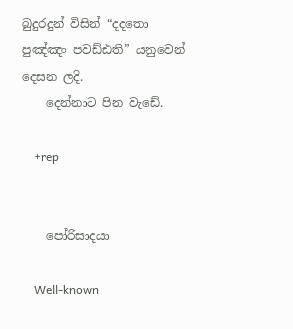බුදුරදුන් විසින් “දදතො පුඤ්ඤං පවඩ්ඪති” යනුවෙන් දෙසන ලදි.
    දෙන්නාට පින වැඩේ.

    +rep


    පෝරිසාදයා

    Well-known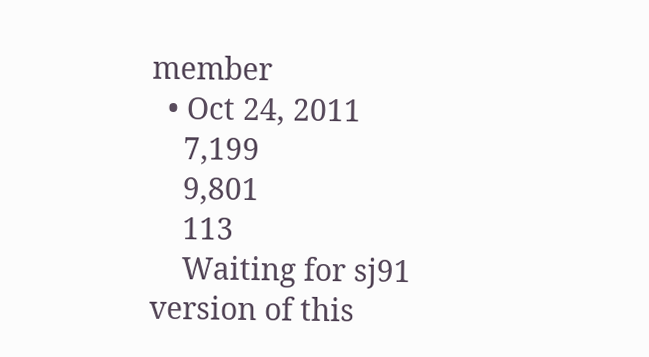member
  • Oct 24, 2011
    7,199
    9,801
    113
    Waiting for sj91 version of this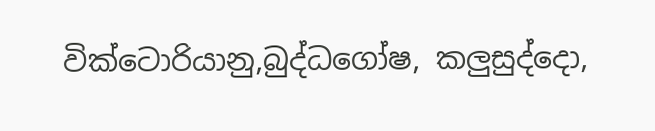වික්ටොරියානු,බුද්ධගෝෂ, කලුසුද්දො,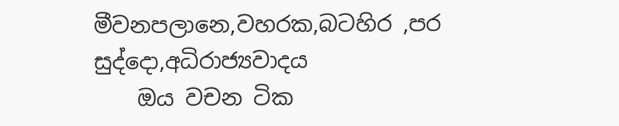මීවනපලානෙ,වහරක,බටහිර ,පර සුද්දො,අධිරාජ්‍යවාදය
    ඔය වචන ටික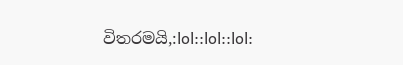විතරමයි,:lol::lol::lol: